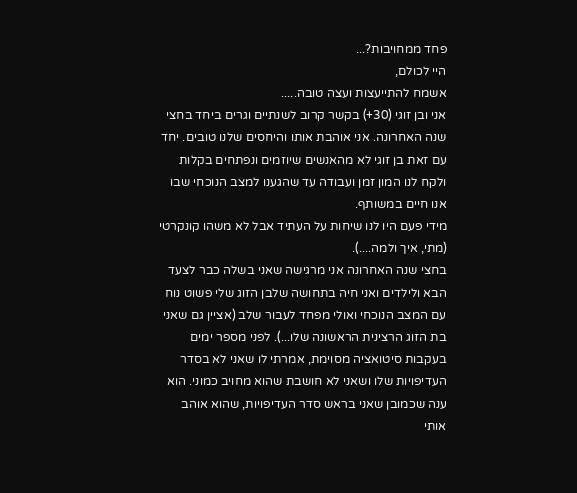פחד ממחויבות?...
היי לכולם,
אשמח להתייעצות ועצה טובה.....
אני ובן זוגי (30+) בקשר קרוב לשנתיים וגרים ביחד בחצי שנה האחרונה. אני אוהבת אותו והיחסים שלנו טובים. יחד עם זאת בן זוגי לא מהאנשים שיוזמים ונפתחים בקלות ולקח לנו המון זמן ועבודה עד שהגענו למצב הנוכחי שבו אנו חיים במשותף.
מידי פעם היו לנו שיחות על העתיד אבל לא משהו קונקרטי (מתי, איך ולמה....).
בחצי שנה האחרונה אני מרגישה שאני בשלה כבר לצעד הבא ולילדים ואני חיה בתחושה שלבן הזוג שלי פשוט נוח עם המצב הנוכחי ואולי מפחד לעבור שלב (אציין גם שאני בת הזוג הרצינית הראשונה שלו...). לפני מספר ימים בעקבות סיטואציה מסוימת, אמרתי לו שאני לא בסדר העדיפויות שלו ושאני לא חושבת שהוא מחויב כמוני. הוא ענה שכמובן שאני בראש סדר העדיפויות, שהוא אוהב אותי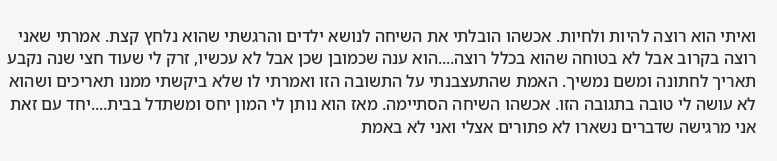ואיתי הוא רוצה להיות ולחיות. אכשהו הובלתי את השיחה לנושא ילדים והרגשתי שהוא נלחץ קצת. אמרתי שאני רוצה בקרוב אבל לא בטוחה שהוא בכלל רוצה....הוא ענה שכמובן שכן אבל לא עכשיו, זרק לי שעוד חצי שנה נקבע תאריך לחתונה ומשם נמשיך. האמת שהתעצבנתי על התשובה הזו ואמרתי לו שלא ביקשתי ממנו תאריכים ושהוא לא עושה לי טובה בתגובה הזו. אכשהו השיחה הסתיימה. מאז הוא נותן לי המון יחס ומשתדל בבית....יחד עם זאת אני מרגישה שדברים נשארו לא פתורים אצלי ואני לא באמת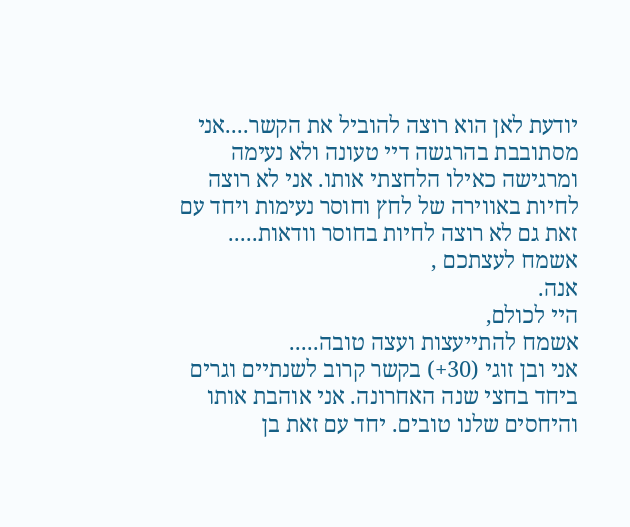יודעת לאן הוא רוצה להוביל את הקשר....אני מסתובבת בהרגשה דיי טעונה ולא נעימה ומרגישה כאילו הלחצתי אותו. אני לא רוצה לחיות באווירה של לחץ וחוסר נעימות ויחד עם זאת גם לא רוצה לחיות בחוסר וודאות.....
אשמח לעצתכם ,
אנה.
היי לכולם,
אשמח להתייעצות ועצה טובה.....
אני ובן זוגי (30+) בקשר קרוב לשנתיים וגרים ביחד בחצי שנה האחרונה. אני אוהבת אותו והיחסים שלנו טובים. יחד עם זאת בן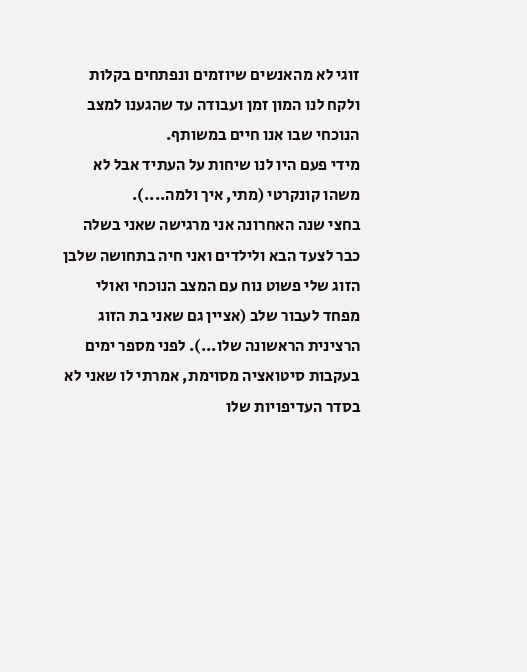זוגי לא מהאנשים שיוזמים ונפתחים בקלות ולקח לנו המון זמן ועבודה עד שהגענו למצב הנוכחי שבו אנו חיים במשותף.
מידי פעם היו לנו שיחות על העתיד אבל לא משהו קונקרטי (מתי, איך ולמה....).
בחצי שנה האחרונה אני מרגישה שאני בשלה כבר לצעד הבא ולילדים ואני חיה בתחושה שלבן הזוג שלי פשוט נוח עם המצב הנוכחי ואולי מפחד לעבור שלב (אציין גם שאני בת הזוג הרצינית הראשונה שלו...). לפני מספר ימים בעקבות סיטואציה מסוימת, אמרתי לו שאני לא בסדר העדיפויות שלו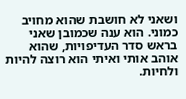ושאני לא חושבת שהוא מחויב כמוני. הוא ענה שכמובן שאני בראש סדר העדיפויות, שהוא אוהב אותי ואיתי הוא רוצה להיות ולחיות.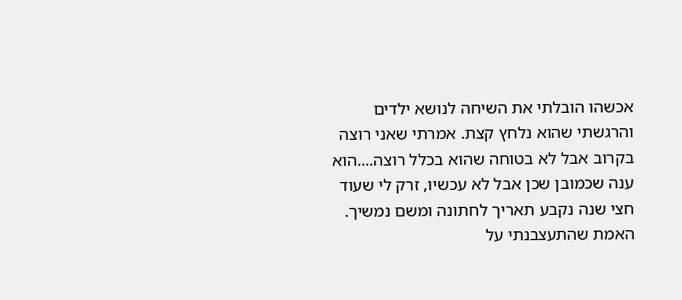אכשהו הובלתי את השיחה לנושא ילדים והרגשתי שהוא נלחץ קצת. אמרתי שאני רוצה בקרוב אבל לא בטוחה שהוא בכלל רוצה....הוא ענה שכמובן שכן אבל לא עכשיו, זרק לי שעוד חצי שנה נקבע תאריך לחתונה ומשם נמשיך. האמת שהתעצבנתי על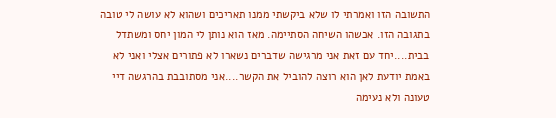התשובה הזו ואמרתי לו שלא ביקשתי ממנו תאריכים ושהוא לא עושה לי טובה בתגובה הזו. אכשהו השיחה הסתיימה. מאז הוא נותן לי המון יחס ומשתדל בבית....יחד עם זאת אני מרגישה שדברים נשארו לא פתורים אצלי ואני לא באמת יודעת לאן הוא רוצה להוביל את הקשר....אני מסתובבת בהרגשה דיי טעונה ולא נעימה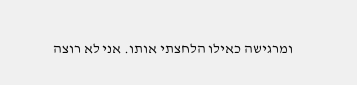ומרגישה כאילו הלחצתי אותו. אני לא רוצה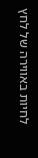לחיות באווירה של לחץ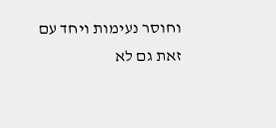וחוסר נעימות ויחד עם זאת גם לא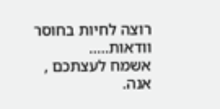רוצה לחיות בחוסר וודאות.....
אשמח לעצתכם ,
אנה.